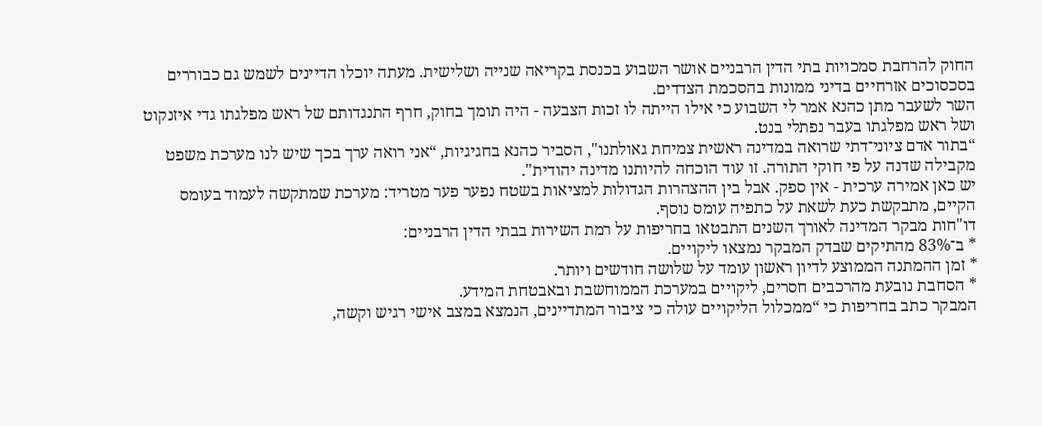החוק להרחבת סמכויות בתי הדין הרבניים אושר השבוע בכנסת בקריאה שנייה ושלישית. מעתה יוכלו הדיינים לשמש גם כבוררים בסכסוכים אזרחיים בדיני ממונות בהסכמת הצדדים.
השר לשעבר מתן כהנא אמר לי השבוע כי אילו הייתה לו זכות הצבעה - היה תומך בחוק, חרף התנגדותם של ראש מפלגתו גדי איזנקוט ושל ראש מפלגתו בעבר נפתלי בנט.
“בתור אדם ציוני־דתי שרואה במדינה ראשית צמיחת גאולתנו", הסביר כהנא בחגיגיות, “אני רואה ערך בכך שיש לנו מערכת משפט מקבילה שדנה על פי חוקי התורה. זו עוד הוכחה להיותנו מדינה יהודית".
יש כאן אמירה ערכית - אין ספק. אבל בין ההצהרות הגדולות למציאות בשטח נפער פער מטריד: מערכת שמתקשה לעמוד בעומס הקיים, מתבקשת כעת לשאת על כתפיה עומס נוסף.
דו"חות מבקר המדינה לאורך השנים התבטאו בחריפות על רמת השירות בבתי הדין הרבניים:
* ב־83% מהתיקים שבדק המבקר נמצאו ליקויים.
* זמן ההמתנה הממוצע לדיון ראשון עומד על שלושה חודשים ויותר.
* הסחבת נובעת מהרכבים חסרים, ליקויים במערכת הממוחשבת ובאבטחת המידע.
המבקר כתב בחריפות כי “ממכלול הליקויים עולה כי ציבור המתדיינים, הנמצא במצב אישי רגיש וקשה,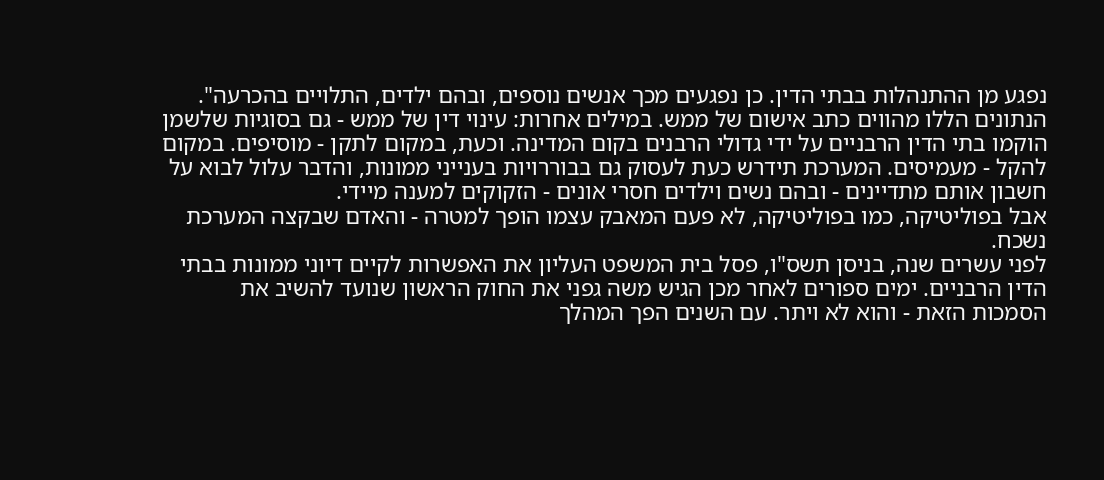נפגע מן ההתנהלות בבתי הדין. כן נפגעים מכך אנשים נוספים, ובהם ילדים, התלויים בהכרעה".
הנתונים הללו מהווים כתב אישום של ממש. במילים אחרות: עינוי דין של ממש - גם בסוגיות שלשמן הוקמו בתי הדין הרבניים על ידי גדולי הרבנים בקום המדינה. וכעת, במקום לתקן - מוסיפים. במקום להקל - מעמיסים. המערכת תידרש כעת לעסוק גם בבוררויות בענייני ממונות, והדבר עלול לבוא על חשבון אותם מתדיינים - ובהם נשים וילדים חסרי אונים - הזקוקים למענה מיידי.
אבל בפוליטיקה, כמו בפוליטיקה, לא פעם המאבק עצמו הופך למטרה - והאדם שבקצה המערכת נשכח.
לפני עשרים שנה, בניסן תשס"ו, פסל בית המשפט העליון את האפשרות לקיים דיוני ממונות בבתי הדין הרבניים. ימים ספורים לאחר מכן הגיש משה גפני את החוק הראשון שנועד להשיב את הסמכות הזאת - והוא לא ויתר. עם השנים הפך המהלך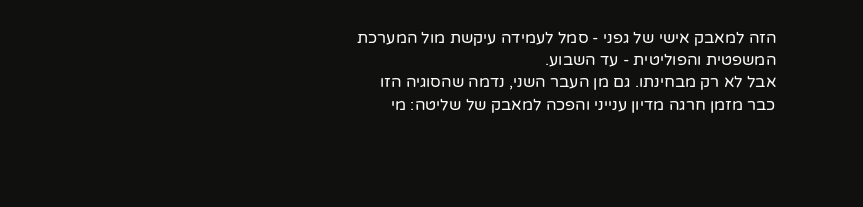הזה למאבק אישי של גפני - סמל לעמידה עיקשת מול המערכת המשפטית והפוליטית - עד השבוע.
אבל לא רק מבחינתו. גם מן העבר השני, נדמה שהסוגיה הזו כבר מזמן חרגה מדיון ענייני והפכה למאבק של שליטה: מי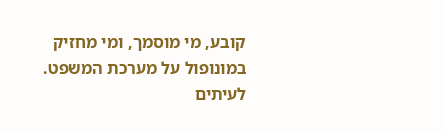קובע, מי מוסמך, ומי מחזיק במונופול על מערכת המשפט. לעיתים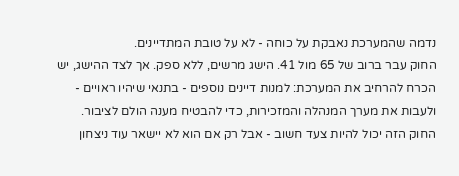נדמה שהמערכת נאבקת על כוחה - לא על טובת המתדיינים.
החוק עבר ברוב של 65 מול 41. הישג מרשים, ללא ספק. אך לצד ההישג, יש הכרח להרחיב את המערכת: למנות דיינים נוספים - בתנאי שיהיו ראויים - ולעבות את מערך המנהלה והמזכירות, כדי להבטיח מענה הולם לציבור.
החוק הזה יכול להיות צעד חשוב - אבל רק אם הוא לא יישאר עוד ניצחון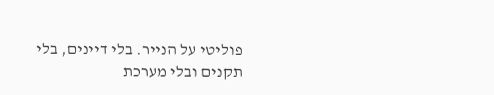פוליטי על הנייר. בלי דיינים, בלי תקנים ובלי מערכת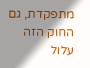מתפקדת, גם החוק הזה עלול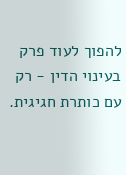להפוך לעוד פרק בעינוי הדין - רק עם כותרת חגיגית.